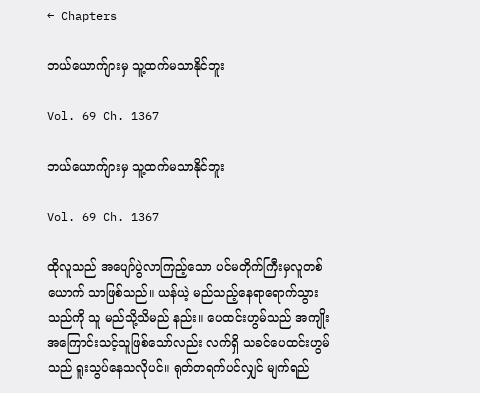← Chapters

ဘယ်ယောက်ျားမှ သူ့ထက်မသာနိုင်ဘူး

Vol. 69 Ch. 1367

ဘယ်ယောက်ျားမှ သူ့ထက်မသာနိုင်ဘူး

Vol. 69 Ch. 1367

ထိုလူသည် အပျော်ပွဲလာကြည့်သော ပင်မတိုက်ကြီးမှလူတစ်ယောက် သာဖြစ်သည်။ ယန်ယဲ့ မည်သည့်နေရာရောက်သွားသည်ကို သူ မည်သို့သိမည် နည်း။ ပေထင်းဟွမ်သည် အကျိုးအကြောင်းသင့်သူဖြစ်သော်လည်း လက်ရှိ သခင်ပေထင်းဟွမ်သည် ရူးသွပ်နေသလိုပင်။ ရုတ်တရက်ပင်လျှင် မျက်ရည်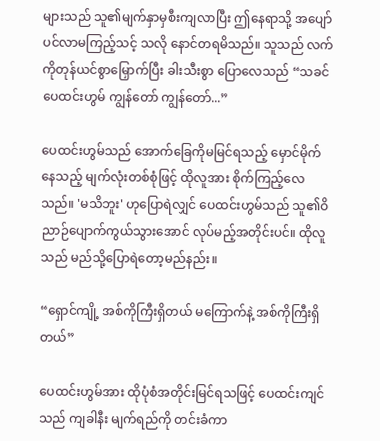များသည် သူ၏မျက်နှာမှစီးကျလာပြီး ဤနေရာသို့ အပျော်ပင်လာမကြည့်သင့် သလို နောင်တရမိသည်။ သူသည် လက်ကိုတုန်ယင်စွာမြှောက်ပြီး ခါးသီးစွာ ပြောလေသည် “သခင်ပေထင်းဟွမ် ကျွန်တော် ကျွန်တော်...”

ပေထင်းဟွမ်သည် အောက်ခြေကိုမမြင်ရသည့် မှောင်မိုက်နေသည့် မျက်လုံးတစ်စုံဖြင့် ထိုလူအား စိုက်ကြည့်လေသည်။ 'မသိဘူး' ဟုပြောရဲလျှင် ပေထင်းဟွမ်သည် သူ၏ဝိညာဉ်ပျောက်ကွယ်သွားအောင် လုပ်မည့်အတိုင်းပင်။ ထိုလူသည် မည်သို့ပြောရဲတော့မည်နည်း။

“ရှောင်ကျို့ အစ်ကိုကြီးရှိတယ် မကြောက်နဲ့ အစ်ကိုကြီးရှိတယ်”

ပေထင်းဟွမ်အား ထိုပုံစံအတိုင်းမြင်ရသဖြင့် ပေထင်းကျင်သည် ကျခါနီး မျက်ရည်ကို တင်းခံကာ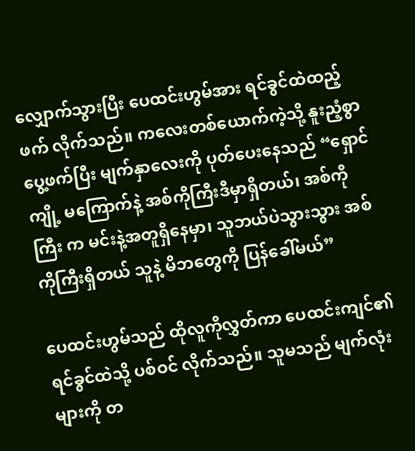လျှောက်သွားပြီး ပေထင်းဟွမ်အား ရင်ခွင်ထဲထည့်ဖက် လိုက်သည်။ ကလေးတစ်ယောက်ကဲ့သို့ နူးညံ့စွာပွေ့ဖက်ပြီး မျက်နှာလေးကို ပုတ်ပေးနေသည် “ရှောင်ကျို့ မကြောက်နဲ့ အစ်ကိုကြီးဒီမှာရှိတယ်၊ အစ်ကိုကြီး က မင်းနဲ့အတူရှိနေမှာ၊ သူဘယ်ပဲသွားသွား အစ်ကိုကြီးရှိတယ် သူနဲ့ မိဘတွေကို ပြန်ခေါ်မယ်”

ပေထင်းဟွမ်သည် ထိုလူကိုလွှတ်ကာ ပေထင်းကျင်၏ရင်ခွင်ထဲသို့ ပစ်ဝင် လိုက်သည်။ သူမသည် မျက်လုံးများကို တ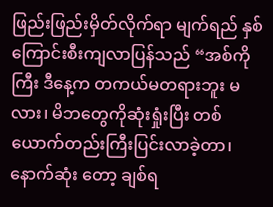ဖြည်းဖြည်းမှိတ်လိုက်ရာ မျက်ရည် နှစ်ကြောင်းစီးကျလာပြန်သည် “အစ်ကိုကြီး ဒီနေ့က တကယ်မတရားဘူး မလား၊ မိဘတွေကိုဆုံးရှုံးပြီး တစ်ယောက်တည်းကြီးပြင်းလာခဲ့တာ၊ နောက်ဆုံး တော့ ချစ်ရ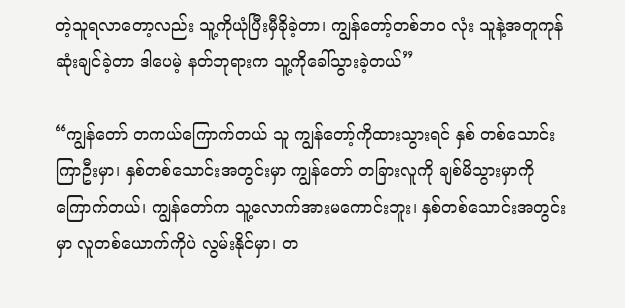တဲ့သူရလာတော့လည်း သူ့ကိုယုံပြီးမှီခိုခဲ့တာ၊ ကျွန်တော့်တစ်ဘဝ လုံး သူနဲ့အတူကုန်ဆုံးချင်ခဲ့တာ ဒါပေမဲ့ နတ်ဘုရားက သူ့ကိုခေါ်သွားခဲ့တယ်”

“ကျွန်တော် တကယ်ကြောက်တယ် သူ ကျွန်တော့်ကိုထားသွားရင် နှစ် တစ်သောင်းကြာဦးမှာ၊ နှစ်တစ်သောင်းအတွင်းမှာ ကျွန်တော် တခြားလူကို ချစ်မိသွားမှာကိုကြောက်တယ်၊ ကျွန်တော်က သူ့လောက်အားမကောင်းဘူး၊ နှစ်တစ်သောင်းအတွင်းမှာ လူတစ်ယောက်ကိုပဲ လွမ်းနိုင်မှာ၊ တ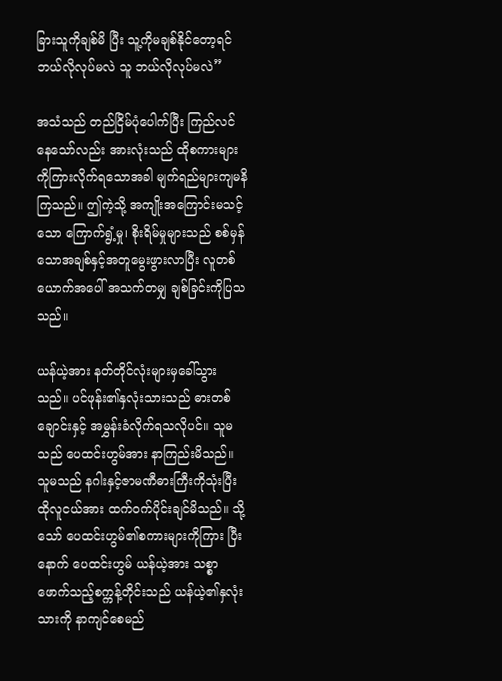ခြားသူကိုချစ်မိ ပြီး သူ့ကိုမချစ်နိုင်တော့ရင် ဘယ်လိုလုပ်မလဲ သူ ဘယ်လိုလုပ်မလဲ”

အသံသည် တည်ငြိမ်ပုံပေါက်ပြီး ကြည်လင်နေသော်လည်း အားလုံးသည် ထိုစကားများကိုကြားလိုက်ရသောအခါ မျက်ရည်များကျမနိကြသည်။ ဤကဲ့သို့ အကျိုးအကြောင်းမသင့်သော ကြောက်ရွံ့မှု၊ စိုးရိမ်မှုများသည် စစ်မှန် သောအချစ်နှင့်အတူမွေးဖွားလာပြီး လူတစ်ယောက်အပေါ် အသက်တမျှ ချစ်ခြင်းကိုပြသသည်။

ယန်ယဲ့အား နတ်တိုင်လုံးများမှခေါ်သွားသည်။ ပင်ဖုန်း၏နှလုံးသားသည် ဓားတစ်ချောင်းနှင့် အမွှန်းခံလိုက်ရသလိုပင်။ သူမသည် ပေထင်းဟွမ်အား နာကြည်းမိသည်။ သူမသည် နဂါးနှင့်ဇာမဏီဓားကြီးကိုသုံးပြီး ထိုလူငယ်အား ထက်ဝက်ပိုင်းချင်မိသည်။ သို့သော် ပေထင်းဟွမ်၏စကားများကိုကြား ပြီးနောက် ပေထင်းဟွမ် ယန်ယဲ့အား သစ္စာဖောက်သည့်စက္ကန့်တိုင်းသည် ယန်ယဲ့၏နှလုံးသားကို နာကျင်စေမည်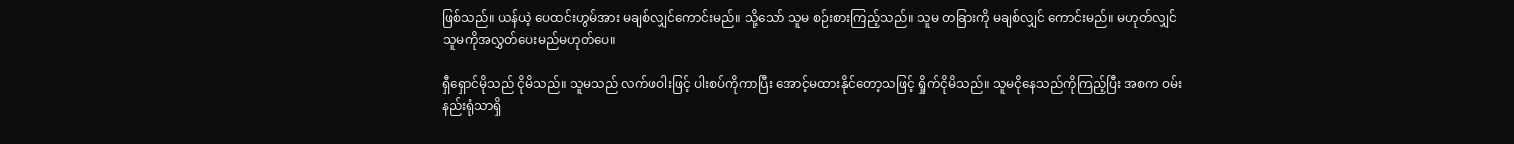ဖြစ်သည်။ ယန်ယဲ့ ပေထင်းဟွမ်အား မချစ်လျှင်ကောင်းမည်။ သို့သော် သူမ စဉ်းစားကြည့်သည်။ သူမ တခြားကို မချစ်လျှင် ကောင်းမည်။ မဟုတ်လျှင် သူမကိုအလွှတ်ပေးမည်မဟုတ်ပေ။

ရှီရှောင်မိုသည် ငိုမိသည်။ သူမသည် လက်ဖဝါးဖြင့် ပါးစပ်ကိုကာပြီး အောင့်မထားနိုင်တော့သဖြင့် ရှိုက်ငိုမိသည်။ သူမငိုနေသည်ကိုကြည့်ပြီး အစက ဝမ်းနည်းရုံသာရှိ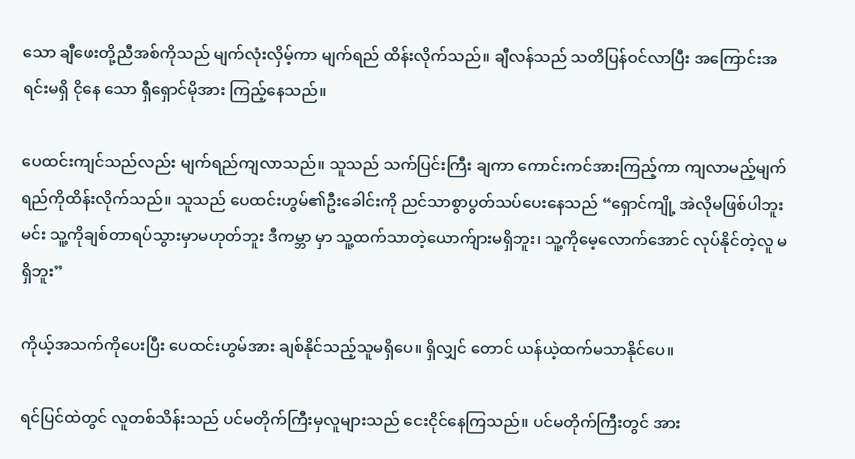သော ချီဖေးတို့ညီအစ်ကိုသည် မျက်လုံးလှိမ့်ကာ မျက်ရည် ထိန်းလိုက်သည်။ ချီလန်သည် သတိပြန်ဝင်လာပြီး အကြောင်းအရင်းမရှိ ငိုနေ သော ရှီရှောင်မိုအား ကြည့်နေသည်။

ပေထင်းကျင်သည်လည်း မျက်ရည်ကျလာသည်။ သူသည် သက်ပြင်းကြီး ချကာ ကောင်းကင်အားကြည့်ကာ ကျလာမည့်မျက်ရည်ကိုထိန်းလိုက်သည်။ သူသည် ပေထင်းဟွမ်၏ဦးခေါင်းကို ညင်သာစွာပွတ်သပ်ပေးနေသည် “ရှောင်ကျို့ အဲလိုမဖြစ်ပါဘူး မင်း သူ့ကိုချစ်တာရပ်သွားမှာမဟုတ်ဘူး ဒီကမ္ဘာ မှာ သူ့ထက်သာတဲ့ယောက်ျားမရှိဘူး၊ သူ့ကိုမေ့လောက်အောင် လုပ်နိုင်တဲ့လူ မရှိဘူး”

ကိုယ့်အသက်ကိုပေးပြီး ပေထင်းဟွမ်အား ချစ်နိုင်သည့်သူမရှိပေ။ ရှိလျှင် တောင် ယန်ယဲ့ထက်မသာနိုင်ပေ။

ရင်ပြင်ထဲတွင် လူတစ်သိန်းသည် ပင်မတိုက်ကြီးမှလူများသည် ငေးငိုင်နေကြသည်။ ပင်မတိုက်ကြီးတွင် အား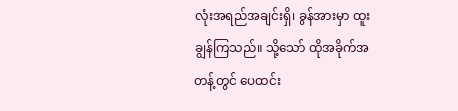လုံးအရည်အချင်းရှိ၊ ခွန်အားမှာ ထူးချွန်ကြသည်။ သို့သော် ထိုအခိုက်အတန့်တွင် ပေထင်း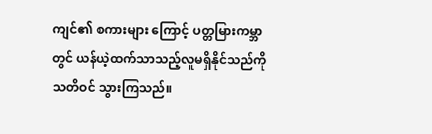ကျင်၏ စကားများ ကြောင့် ပတ္တမြားကမ္ဘာတွင် ယန်ယဲ့ထက်သာသည့်လူမရှိနိုင်သည်ကို သတိဝင် သွားကြသည်။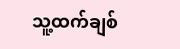သူ့ထက်ချစ်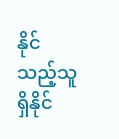နိုင်သည့်သူရှိနိုင်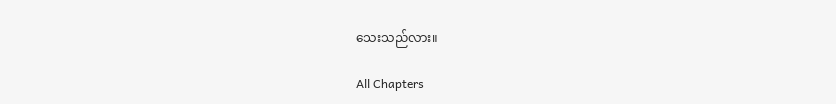သေးသည်လား။

All Chapters